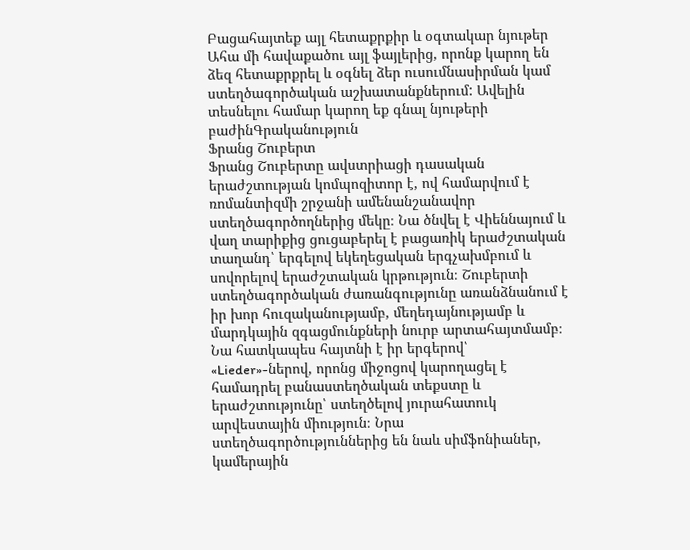Բացահայտեք այլ հետաքրքիր և օգտակար նյութեր
Ահա մի հավաքածու այլ ֆայլերից, որոնք կարող են ձեզ հետաքրքրել և օգնել ձեր ուսումնասիրման կամ ստեղծագործական աշխատանքներում: Ավելին տեսնելու համար կարող եք գնալ նյութերի բաժինԳրականություն
Ֆրանց Շուբերտ
Ֆրանց Շուբերտը ավստրիացի դասական երաժշտության կոմպոզիտոր է, ով համարվում է ռոմանտիզմի շրջանի ամենանշանավոր ստեղծագործողներից մեկը։ Նա ծնվել է Վիեննայում և վաղ տարիքից ցուցաբերել է բացառիկ երաժշտական տաղանդ՝ երգելով եկեղեցական երգչախմբում և սովորելով երաժշտական կրթություն։ Շուբերտի ստեղծագործական ժառանգությունը առանձնանում է իր խոր հուզականությամբ, մեղեդայնությամբ և մարդկային զգացմունքների նուրբ արտահայտմամբ։ Նա հատկապես հայտնի է իր երգերով՝ «Lieder»-ներով, որոնց միջոցով կարողացել է համադրել բանաստեղծական տեքստը և երաժշտությունը՝ ստեղծելով յուրահատուկ արվեստային միություն։ Նրա ստեղծագործություններից են նաև սիմֆոնիաներ, կամերային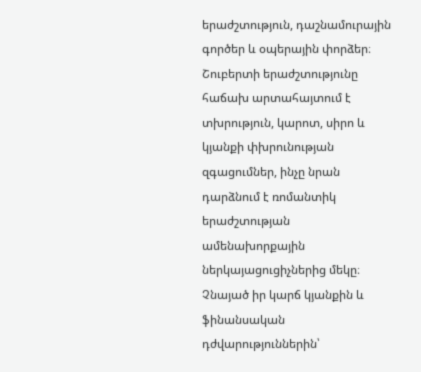երաժշտություն, դաշնամուրային գործեր և օպերային փորձեր։ Շուբերտի երաժշտությունը հաճախ արտահայտում է տխրություն, կարոտ, սիրո և կյանքի փխրունության զգացումներ, ինչը նրան դարձնում է ռոմանտիկ երաժշտության ամենախորքային ներկայացուցիչներից մեկը։ Չնայած իր կարճ կյանքին և ֆինանսական դժվարություններին՝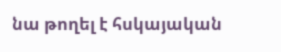նա թողել է հսկայական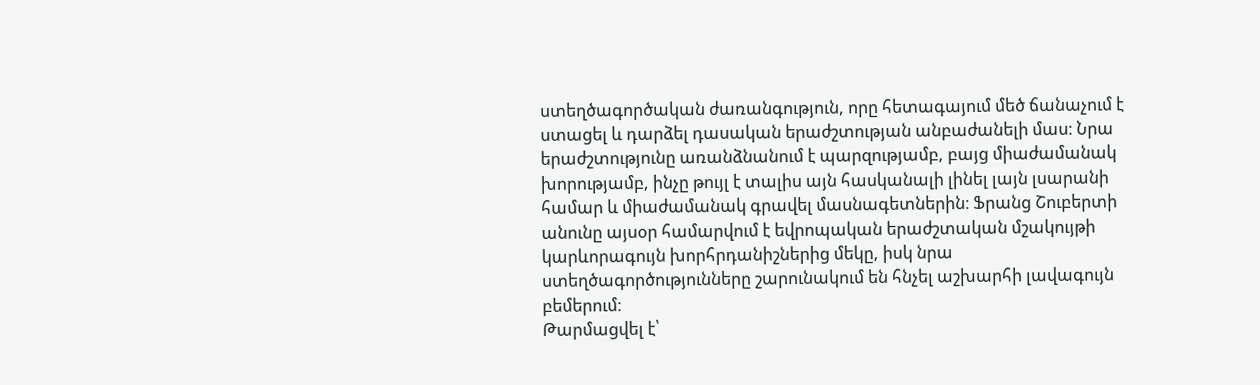ստեղծագործական ժառանգություն, որը հետագայում մեծ ճանաչում է ստացել և դարձել դասական երաժշտության անբաժանելի մաս։ Նրա երաժշտությունը առանձնանում է պարզությամբ, բայց միաժամանակ խորությամբ, ինչը թույլ է տալիս այն հասկանալի լինել լայն լսարանի համար և միաժամանակ գրավել մասնագետներին։ Ֆրանց Շուբերտի անունը այսօր համարվում է եվրոպական երաժշտական մշակույթի կարևորագույն խորհրդանիշներից մեկը, իսկ նրա ստեղծագործությունները շարունակում են հնչել աշխարհի լավագույն բեմերում։
Թարմացվել է՝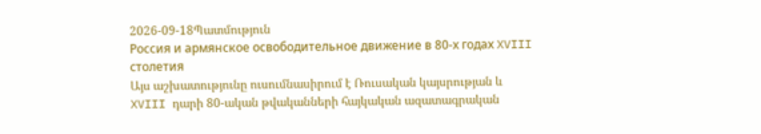2026-09-18Պատմություն
Россия и армянское освободительное движение в 80-х годах XVIII столетия
Այս աշխատությունը ուսումնասիրում է Ռուսական կայսրության և XVIII դարի 80-ական թվականների հայկական ազատագրական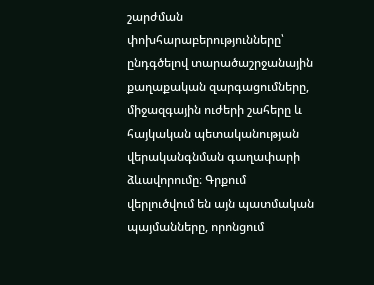շարժման փոխհարաբերությունները՝ ընդգծելով տարածաշրջանային քաղաքական զարգացումները, միջազգային ուժերի շահերը և հայկական պետականության վերականգնման գաղափարի ձևավորումը։ Գրքում վերլուծվում են այն պատմական պայմանները, որոնցում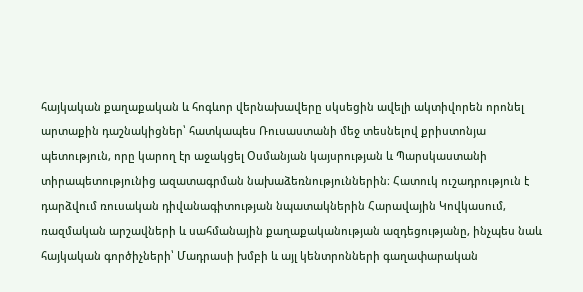հայկական քաղաքական և հոգևոր վերնախավերը սկսեցին ավելի ակտիվորեն որոնել արտաքին դաշնակիցներ՝ հատկապես Ռուսաստանի մեջ տեսնելով քրիստոնյա պետություն, որը կարող էր աջակցել Օսմանյան կայսրության և Պարսկաստանի տիրապետությունից ազատագրման նախաձեռնություններին։ Հատուկ ուշադրություն է դարձվում ռուսական դիվանագիտության նպատակներին Հարավային Կովկասում, ռազմական արշավների և սահմանային քաղաքականության ազդեցությանը, ինչպես նաև հայկական գործիչների՝ Մադրասի խմբի և այլ կենտրոնների գաղափարական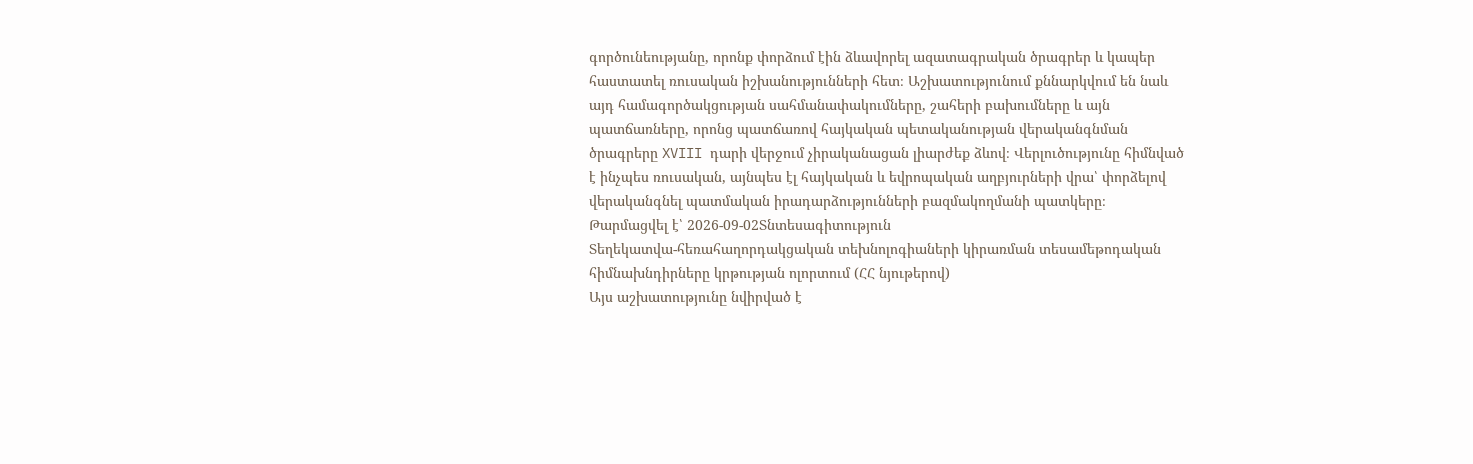գործունեությանը, որոնք փորձում էին ձևավորել ազատագրական ծրագրեր և կապեր հաստատել ռուսական իշխանությունների հետ։ Աշխատությունում քննարկվում են նաև այդ համագործակցության սահմանափակումները, շահերի բախումները և այն պատճառները, որոնց պատճառով հայկական պետականության վերականգնման ծրագրերը XVIII դարի վերջում չիրականացան լիարժեք ձևով։ Վերլուծությունը հիմնված է ինչպես ռուսական, այնպես էլ հայկական և եվրոպական աղբյուրների վրա՝ փորձելով վերականգնել պատմական իրադարձությունների բազմակողմանի պատկերը։
Թարմացվել է՝ 2026-09-02Տնտեսագիտություն
Տեղեկատվա-հեռահաղորդակցական տեխնոլոգիաների կիրառման տեսամեթոդական հիմնախնդիրները կրթության ոլորտում (ՀՀ նյութերով)
Այս աշխատությունը նվիրված է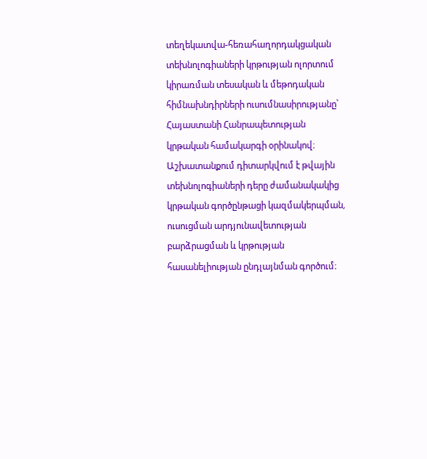տեղեկատվա-հեռահաղորդակցական տեխնոլոգիաների կրթության ոլորտում կիրառման տեսական և մեթոդական հիմնախնդիրների ուսումնասիրությանը՝ Հայաստանի Հանրապետության կրթական համակարգի օրինակով։ Աշխատանքում դիտարկվում է թվային տեխնոլոգիաների դերը ժամանակակից կրթական գործընթացի կազմակերպման, ուսուցման արդյունավետության բարձրացման և կրթության հասանելիության ընդլայնման գործում։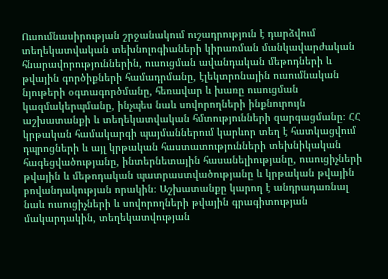Ուսումնասիրության շրջանակում ուշադրություն է դարձվում տեղեկատվական տեխնոլոգիաների կիրառման մանկավարժական հնարավորություններին, ուսուցման ավանդական մեթոդների և թվային գործիքների համադրմանը, էլեկտրոնային ուսումնական նյութերի օգտագործմանը, հեռավար և խառը ուսուցման կազմակերպմանը, ինչպես նաև սովորողների ինքնուրույն աշխատանքի և տեղեկատվական հմտությունների զարգացմանը։ ՀՀ կրթական համակարգի պայմաններում կարևոր տեղ է հատկացվում դպրոցների և այլ կրթական հաստատությունների տեխնիկական հագեցվածությանը, ինտերնետային հասանելիությանը, ուսուցիչների թվային և մեթոդական պատրաստվածությանը և կրթական թվային բովանդակության որակին։ Աշխատանքը կարող է անդրադառնալ նաև ուսուցիչների և սովորողների թվային գրագիտության մակարդակին, տեղեկատվության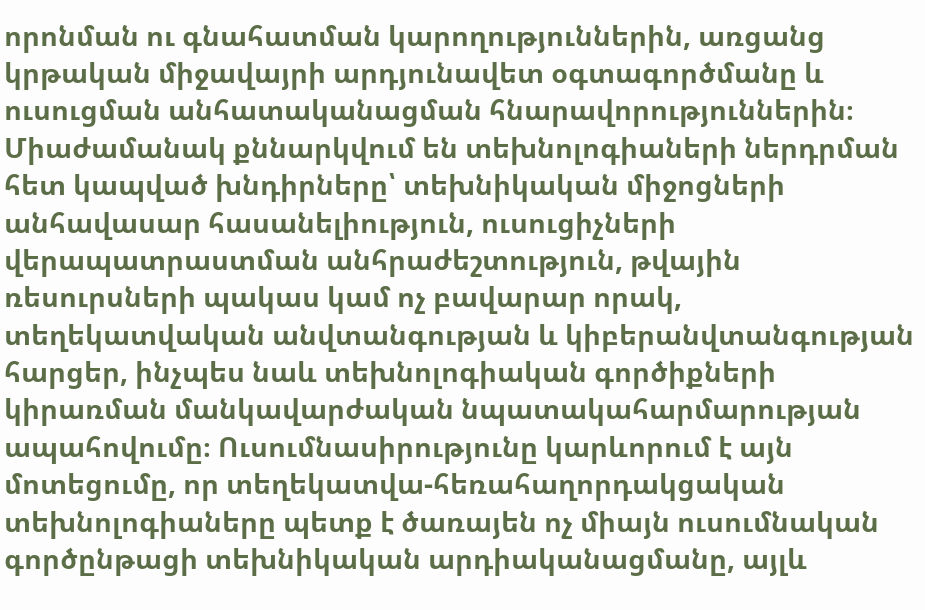որոնման ու գնահատման կարողություններին, առցանց կրթական միջավայրի արդյունավետ օգտագործմանը և ուսուցման անհատականացման հնարավորություններին։ Միաժամանակ քննարկվում են տեխնոլոգիաների ներդրման հետ կապված խնդիրները՝ տեխնիկական միջոցների անհավասար հասանելիություն, ուսուցիչների վերապատրաստման անհրաժեշտություն, թվային ռեսուրսների պակաս կամ ոչ բավարար որակ, տեղեկատվական անվտանգության և կիբերանվտանգության հարցեր, ինչպես նաև տեխնոլոգիական գործիքների կիրառման մանկավարժական նպատակահարմարության ապահովումը։ Ուսումնասիրությունը կարևորում է այն մոտեցումը, որ տեղեկատվա-հեռահաղորդակցական տեխնոլոգիաները պետք է ծառայեն ոչ միայն ուսումնական գործընթացի տեխնիկական արդիականացմանը, այլև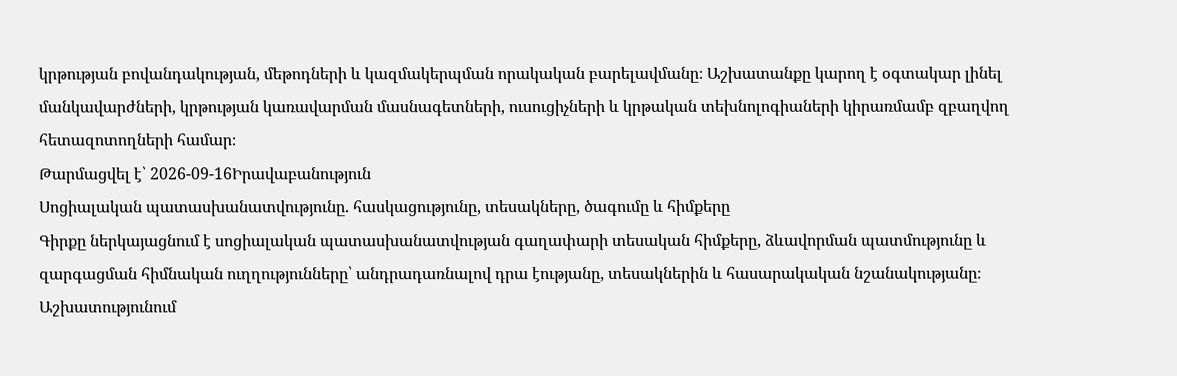կրթության բովանդակության, մեթոդների և կազմակերպման որակական բարելավմանը։ Աշխատանքը կարող է օգտակար լինել մանկավարժների, կրթության կառավարման մասնագետների, ուսուցիչների և կրթական տեխնոլոգիաների կիրառմամբ զբաղվող հետազոտողների համար։
Թարմացվել է՝ 2026-09-16Իրավաբանություն
Սոցիալական պատասխանատվությունը. հասկացությունը, տեսակները, ծագումը և հիմքերը
Գիրքը ներկայացնում է սոցիալական պատասխանատվության գաղափարի տեսական հիմքերը, ձևավորման պատմությունը և զարգացման հիմնական ուղղությունները՝ անդրադառնալով դրա էությանը, տեսակներին և հասարակական նշանակությանը։ Աշխատությունում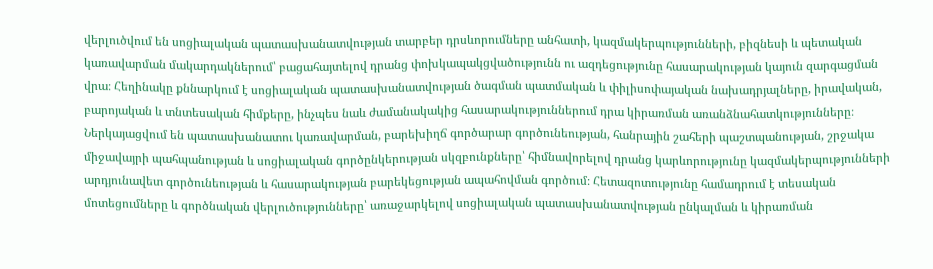վերլուծվում են սոցիալական պատասխանատվության տարբեր դրսևորումները անհատի, կազմակերպությունների, բիզնեսի և պետական կառավարման մակարդակներում՝ բացահայտելով դրանց փոխկապակցվածությունն ու ազդեցությունը հասարակության կայուն զարգացման վրա։ Հեղինակը քննարկում է սոցիալական պատասխանատվության ծագման պատմական և փիլիսոփայական նախադրյալները, իրավական, բարոյական և տնտեսական հիմքերը, ինչպես նաև ժամանակակից հասարակություններում դրա կիրառման առանձնահատկությունները։ Ներկայացվում են պատասխանատու կառավարման, բարեխիղճ գործարար գործունեության, հանրային շահերի պաշտպանության, շրջակա միջավայրի պահպանության և սոցիալական գործընկերության սկզբունքները՝ հիմնավորելով դրանց կարևորությունը կազմակերպությունների արդյունավետ գործունեության և հասարակության բարեկեցության ապահովման գործում։ Հետազոտությունը համադրում է տեսական մոտեցումները և գործնական վերլուծությունները՝ առաջարկելով սոցիալական պատասխանատվության ընկալման և կիրառման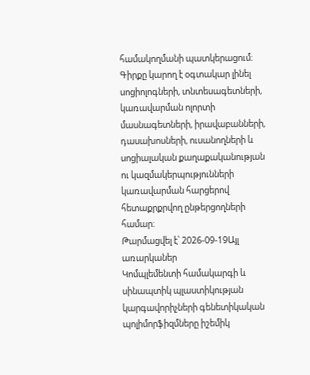համակողմանի պատկերացում։ Գիրքը կարող է օգտակար լինել սոցիոլոգների, տնտեսագետների, կառավարման ոլորտի մասնագետների, իրավաբանների, դասախոսների, ուսանողների և սոցիալական քաղաքականության ու կազմակերպությունների կառավարման հարցերով հետաքրքրվող ընթերցողների համար։
Թարմացվել է՝ 2026-09-19Այլ առարկաներ
Կոմպլեմենտի համակարգի և սինապտիկ պլաստիկության կարգավորիչների գենետիկական պոլիմորֆիզմները իշեմիկ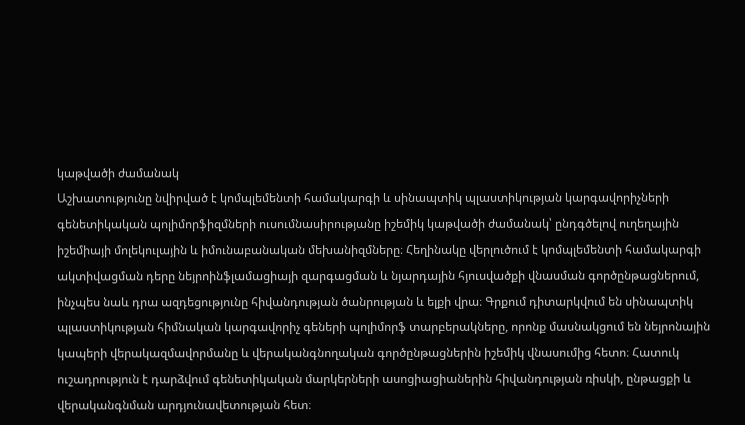կաթվածի ժամանակ
Աշխատությունը նվիրված է կոմպլեմենտի համակարգի և սինապտիկ պլաստիկության կարգավորիչների գենետիկական պոլիմորֆիզմների ուսումնասիրությանը իշեմիկ կաթվածի ժամանակ՝ ընդգծելով ուղեղային իշեմիայի մոլեկուլային և իմունաբանական մեխանիզմները։ Հեղինակը վերլուծում է կոմպլեմենտի համակարգի ակտիվացման դերը նեյրոինֆլամացիայի զարգացման և նյարդային հյուսվածքի վնասման գործընթացներում, ինչպես նաև դրա ազդեցությունը հիվանդության ծանրության և ելքի վրա։ Գրքում դիտարկվում են սինապտիկ պլաստիկության հիմնական կարգավորիչ գեների պոլիմորֆ տարբերակները, որոնք մասնակցում են նեյրոնային կապերի վերակազմավորմանը և վերականգնողական գործընթացներին իշեմիկ վնասումից հետո։ Հատուկ ուշադրություն է դարձվում գենետիկական մարկերների ասոցիացիաներին հիվանդության ռիսկի, ընթացքի և վերականգնման արդյունավետության հետ։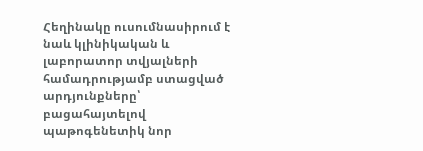Հեղինակը ուսումնասիրում է նաև կլինիկական և լաբորատոր տվյալների համադրությամբ ստացված արդյունքները՝ բացահայտելով պաթոգենետիկ նոր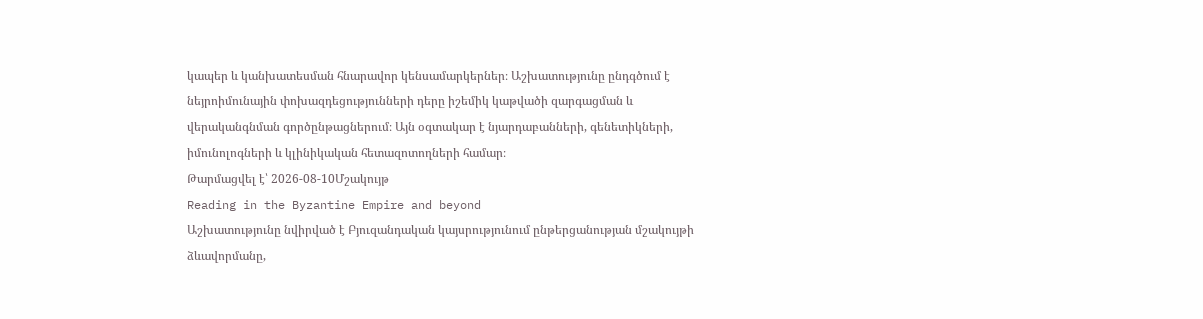կապեր և կանխատեսման հնարավոր կենսամարկերներ։ Աշխատությունը ընդգծում է նեյրոիմունային փոխազդեցությունների դերը իշեմիկ կաթվածի զարգացման և վերականգնման գործընթացներում։ Այն օգտակար է նյարդաբանների, գենետիկների, իմունոլոգների և կլինիկական հետազոտողների համար։
Թարմացվել է՝ 2026-08-10Մշակույթ
Reading in the Byzantine Empire and beyond
Աշխատությունը նվիրված է Բյուզանդական կայսրությունում ընթերցանության մշակույթի ձևավորմանը,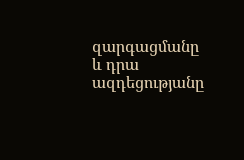զարգացմանը և դրա ազդեցությանը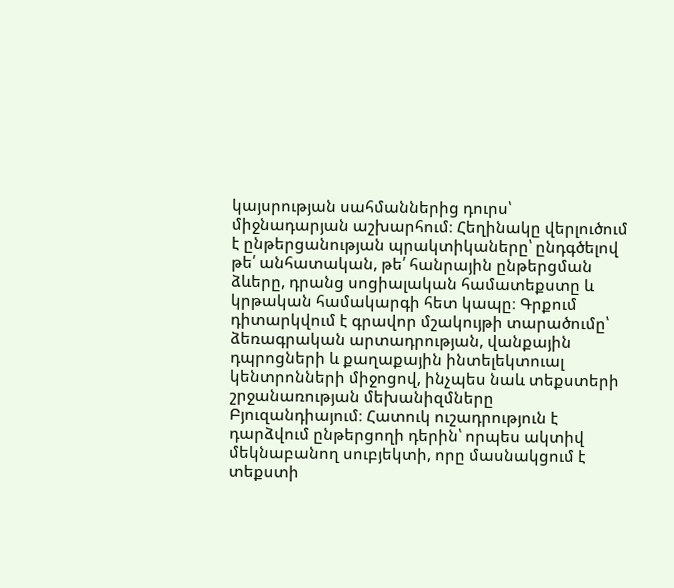կայսրության սահմաններից դուրս՝ միջնադարյան աշխարհում։ Հեղինակը վերլուծում է ընթերցանության պրակտիկաները՝ ընդգծելով թե՛ անհատական, թե՛ հանրային ընթերցման ձևերը, դրանց սոցիալական համատեքստը և կրթական համակարգի հետ կապը։ Գրքում դիտարկվում է գրավոր մշակույթի տարածումը՝ ձեռագրական արտադրության, վանքային դպրոցների և քաղաքային ինտելեկտուալ կենտրոնների միջոցով, ինչպես նաև տեքստերի շրջանառության մեխանիզմները Բյուզանդիայում։ Հատուկ ուշադրություն է դարձվում ընթերցողի դերին՝ որպես ակտիվ մեկնաբանող սուբյեկտի, որը մասնակցում է տեքստի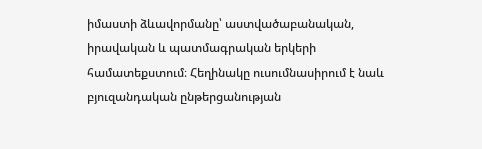իմաստի ձևավորմանը՝ աստվածաբանական, իրավական և պատմագրական երկերի համատեքստում։ Հեղինակը ուսումնասիրում է նաև բյուզանդական ընթերցանության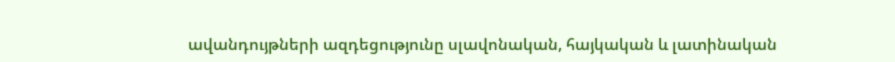ավանդույթների ազդեցությունը սլավոնական, հայկական և լատինական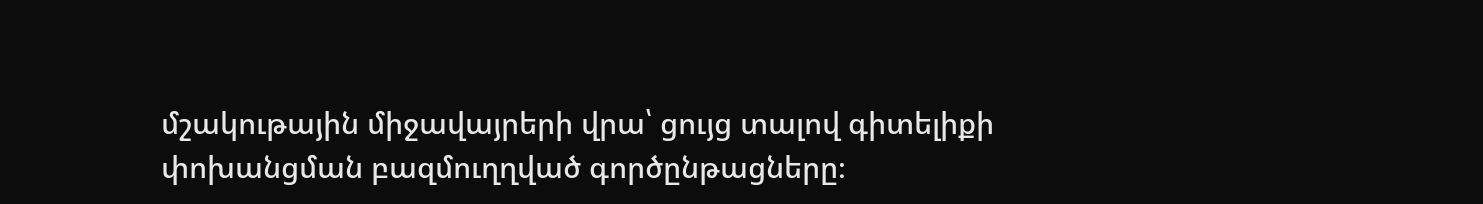մշակութային միջավայրերի վրա՝ ցույց տալով գիտելիքի փոխանցման բազմուղղված գործընթացները։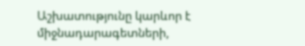Աշխատությունը կարևոր է միջնադարագետների,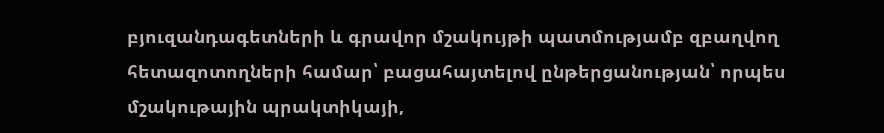բյուզանդագետների և գրավոր մշակույթի պատմությամբ զբաղվող հետազոտողների համար՝ բացահայտելով ընթերցանության՝ որպես մշակութային պրակտիկայի,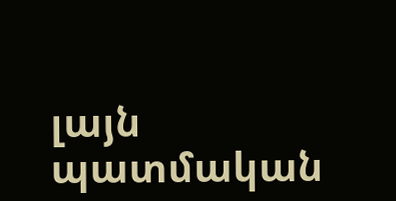լայն պատմական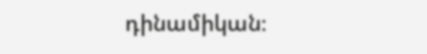դինամիկան։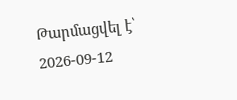Թարմացվել է՝ 2026-09-12